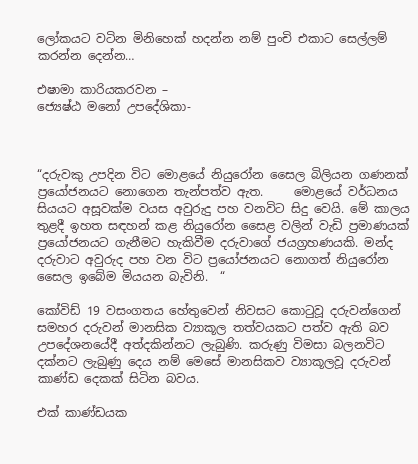ලෝකයට වටින මිනිහෙක් හදන්න නම් පුංචි එකාට සෙල්ලම් කරන්න දෙන්න…

එෂාමා කාරියකරවන –
ජ්‍යෙෂ්ඨ මනෝ උපදේශිකා-



“දරුවකු උපදින විට මොළයේ නියුරෝන සෛල බිලියන ගණනක් ප්‍රයෝජනයට නොගෙන තැන්පත්ව ඇත.     මොළයේ වර්ධනය  සියයට අසූවක්ම වයස අවුරුදු පහ වනවිට සිදු වෙයි. මේ කාලය තුළදී ඉහත සඳහන් කළ නියුරෝන සෛළ වලින් වැඩි ප්‍රමාණයක් ප්‍රයෝජනයට ගැනීමට හැකිවීම දරුවාගේ ජයග්‍රහණයකි. මන්ද දරුවාට අවුරුද පහ වන විට ප්‍රයෝජනයට නොගත් නියුරෝන සෛල ඉබේම මියයන බැවිනි.  “

කෝවිඩ් 19 වසංගතය හේතුවෙන් නිවසට කොටුවූ දරුවන්ගෙන් සමහර දරුවන් මානසික ව්‍යාකූල තත්වයකට පත්ව ඇති බව උපදේශනයේදී අත්දකින්නට ලැබුණි. කරුණු විමසා බලනවිට දක්නට ලැබුණු දෙය නම් මෙසේ මානසිකව ව්‍යාකූලවූ දරුවන් කාණ්ඩ දෙකක් සිටින බවය.

එක් කාණ්ඩයක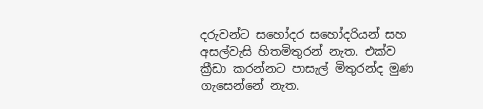දරුවන්ට සහෝදර සහෝදරියන් සහ අසල්වැසි හිතමිතුරන් නැත. එක්ව ක්‍රීඩා කරන්නට පාසැල් මිතුරන්ද මුණ ගැසෙන්නේ නැත.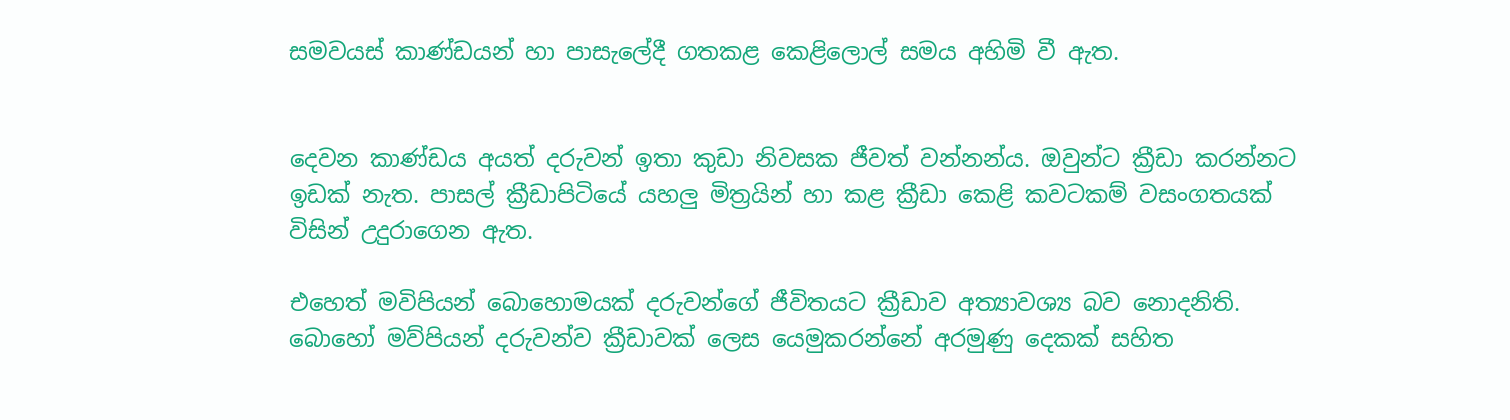සමවයස් කාණ්ඩයන් හා පාසැලේදී ගතකළ කෙළිලොල් සමය අහිමි වී ඇත.


දෙවන කාණ්ඩය අයත් දරුවන් ඉතා කුඩා නිවසක ජීවත් වන්නන්ය. ඔවුන්ට ක්‍රීඩා කරන්නට ඉඩක් නැත. පාසල් ක්‍රීඩාපිටියේ යහලු මිත්‍රයින් හා කළ ක්‍රීඩා කෙළි කවටකම් වසංගතයක් විසින් උදුරාගෙන ඇත.

එහෙත් මවිපියන් බොහොමයක් දරුවන්ගේ ජීවිතයට ක්‍රීඩාව අත්‍යාවශ්‍ය බව නොදනිති. බොහෝ මව්පියන් දරුවන්ව ක්‍රීඩාවක් ලෙස යෙමුකරන්නේ අරමුණු දෙකක් සහිත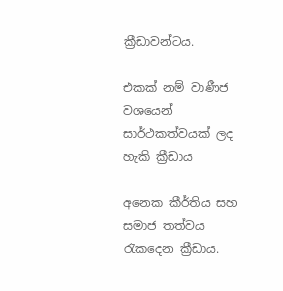ක්‍රීඩාවන්ටය.

එකක් නම් වාණීජ වශයෙන් සාර්ථකත්වයක් ලද හැකි ක්‍රීඩාය

අනෙක කීර්තිය සහ සමාජ තත්වය රැකදෙන ක්‍රීඩාය.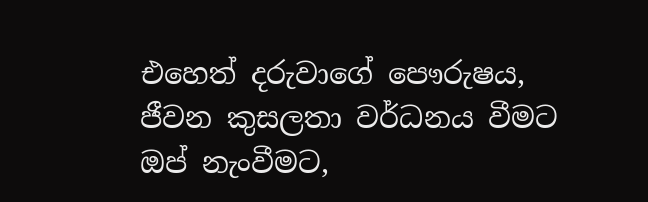එහෙත් දරුවාගේ පෞරුෂය, ජීවන කුසලතා වර්ධනය වීමට ඔප් නැංවීමට,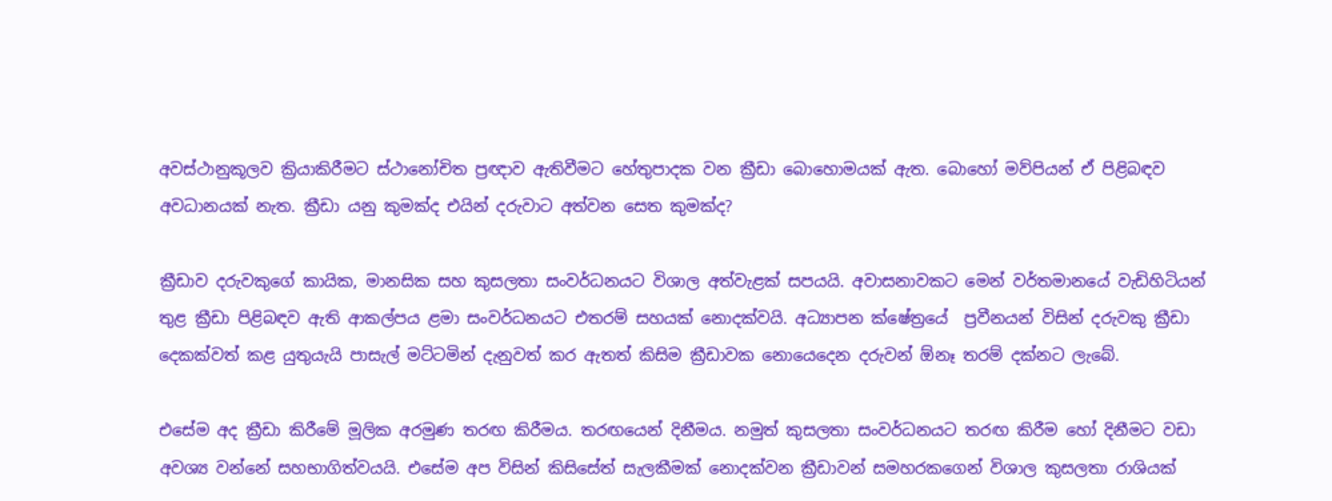අවස්ථානුකූලව ක්‍රියාකිරීමට ස්ථානෝචිත ප්‍රඥාව ඇතිවීමට හේතුපාදක වන ක්‍රීඩා බොහොමයක් ඇත. බොහෝ මව්පියන් ඒ පිළිබඳව අවධානයක් නැත. ක්‍රීඩා යනු කුමක්ද එයින් දරුවාට අත්වන සෙත කුමක්ද?

ක්‍රීඩාව දරුවකුගේ කායික, මානසික සහ කුසලතා සංවර්ධනයට විශාල අත්වැළක් සපයයි. අවාසනාවකට මෙන් වර්තමානයේ වැඩිහිටියන් තුළ ක්‍රීඩා පිළිබඳව ඇති ආකල්පය ළමා සංවර්ධනයට එතරම් සහයක් නොදක්වයි. අධ්‍යාපන ක්ෂේත්‍රයේ  ප්‍රවීනයන් විසින් දරුවකු ක්‍රීඩා දෙකක්වත් කළ යුතුයැයි පාසැල් මට්ටමින් දැනුවත් කර ඇතත් කිසිම ක්‍රීඩාවක නොයෙදෙන දරුවන් ඕනෑ තරම් දක්නට ලැබේ.

එසේම අද ක්‍රීඩා කිරීමේ මූලික අරමුණ තරඟ කිරීමය. තරඟයෙන් දිනීමය. නමුත් කුසලතා සංවර්ධනයට තරඟ කිරීම හෝ දිනීමට වඩා අවශ්‍ය වන්නේ සහභාගිත්වයයි. එසේම අප විසින් කිසිසේත් සැලකීමක් නොදක්වන ක්‍රීඩාවන් සමහරකගෙන් විශාල කුසලතා රාශියක්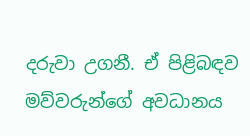දරුවා උගනී. ඒ පිළිබඳව මව්වරුන්ගේ අවධානය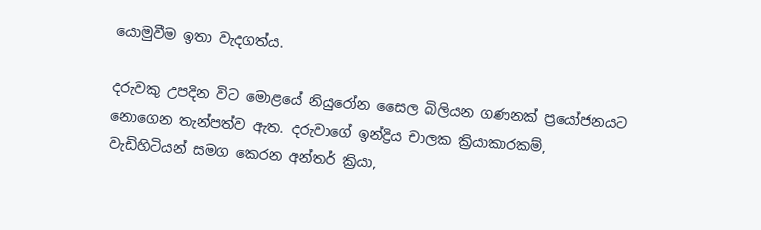යොමුවීම ඉතා වැදගත්ය.

දරුවකු උපදින විට මොළයේ නියුරෝන සෛල බිලියන ගණනක් ප්‍රයෝජනයට නොගෙන තැන්පත්ව ඇත. දරුවාගේ ඉන්ද්‍රිය චාලක ක්‍රියාකාරකම්, වැඩිහිටියන් සමග කෙරන අන්තර් ක්‍රියා,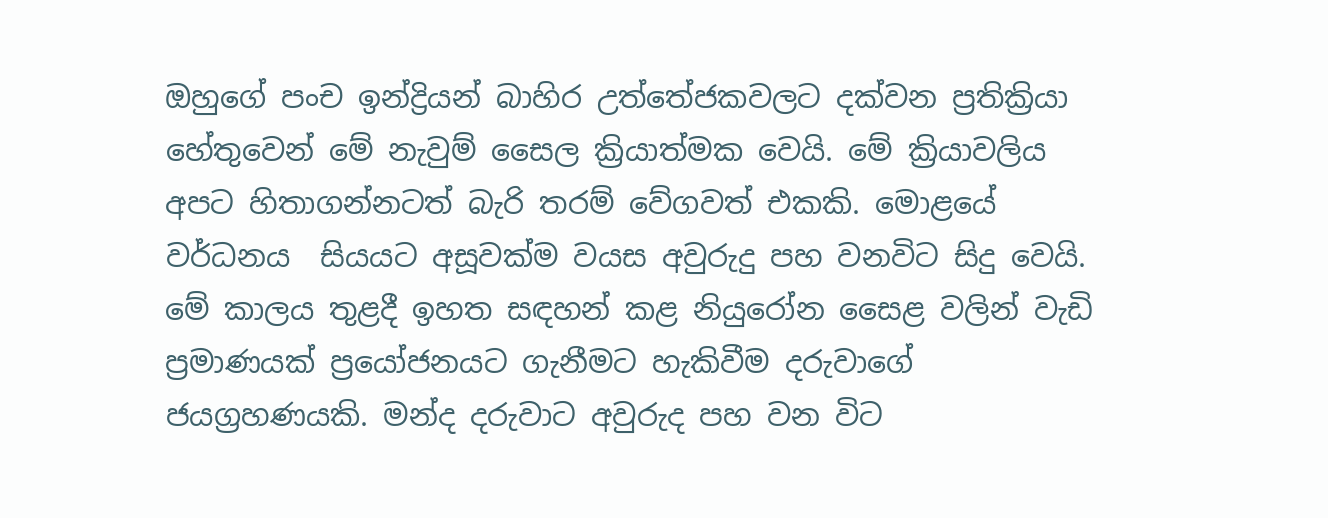ඔහුගේ පංච ඉන්ද්‍රියන් බාහිර උත්තේජකවලට දක්වන ප්‍රතික්‍රියා හේතුවෙන් මේ නැවුම් සෛල ක්‍රියාත්මක වෙයි. මේ ක්‍රියාවලිය අපට හිතාගන්නටත් බැරි තරම් වේගවත් එකකි. මොළයේ වර්ධනය  සියයට අසූවක්ම වයස අවුරුදු පහ වනවිට සිදු වෙයි. මේ කාලය තුළදී ඉහත සඳහන් කළ නියුරෝන සෛළ වලින් වැඩි ප්‍රමාණයක් ප්‍රයෝජනයට ගැනීමට හැකිවීම දරුවාගේ ජයග්‍රහණයකි. මන්ද දරුවාට අවුරුද පහ වන විට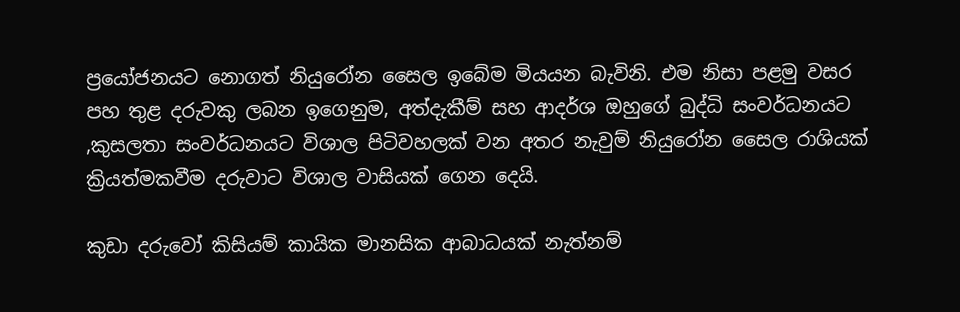ප්‍රයෝජනයට නොගත් නියුරෝන සෛල ඉබේම මියයන බැවිනි. එම නිසා පළමු වසර පහ තුළ දරුවකු ලබන ඉගෙනුම, අත්දැකීම් සහ ආදර්ශ ඔහුගේ බුද්ධි සංවර්ධනයට ,කුසලතා සංවර්ධනයට විශාල පිටිවහලක් වන අතර නැවුම් නියුරෝන සෛල රාශියක් ක්‍රියත්මකවීම දරුවාට විශාල වාසියක් ගෙන දෙයි.

කුඩා දරුවෝ කිසියම් කායික මානසික ආබාධයක් නැත්නම්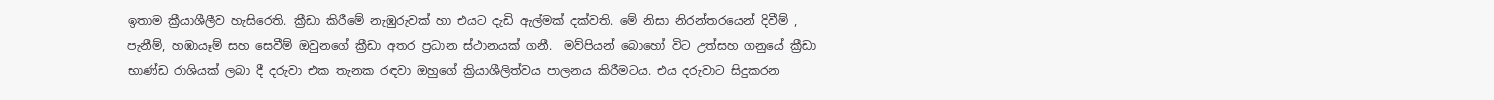ඉතාම ක්‍රීයාශීලීව හැසිරෙති. ක්‍රීඩා කිරීමේ නැඹුරුවක් හා එයට දැඩි ඇල්මක් දක්වති. මේ නිසා නිරන්තරයෙන් දිවීම් , පැනීම්, හඹායෑම් සහ සෙවීම් ඔවුනගේ ක්‍රීඩා අතර ප්‍රධාන ස්ථානයක් ගනී.  මව්පියන් බොහෝ විට උත්සහ ගනුයේ ක්‍රීඩා භාණ්ඩ රාශියක් ලබා දී දරුවා එක තැනක රඳවා ඔහුගේ ක්‍රියාශීලිත්වය පාලනය කිරීමටය. එය දරුවාට සිදුකරන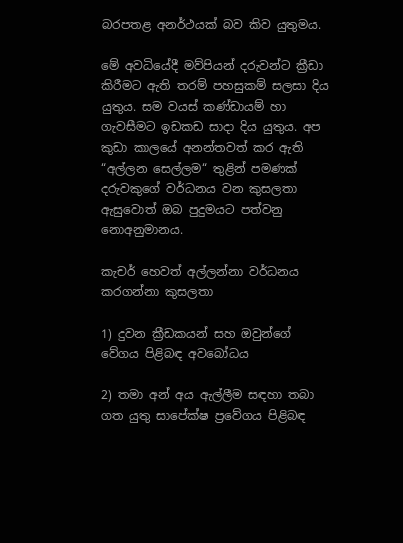බරපතළ අනර්ථයක් බව කිව යුතුමය.

මේ අවධියේදී මව්පියන් දරුවන්ට ක්‍රීඩා කිරීමට ඇති තරම් පහසුකම් සලසා දිය යුතුය. සම වයස් කණ්ඩායම් හා ගැවසීමට ඉඩකඩ සාදා දිය යුතුය. අප කුඩා කාලයේ අනන්තවත් කර ඇති “අල්ලන සෙල්ලම“ තුළින් පමණක් දරුවකුගේ වර්ධනය වන කුසලතා ඇසුවොත් ඔබ පුදුමයට පත්වනු නොඅනුමානය.

කැචර් හෙවත් අල්ලන්නා වර්ධනය කරගන්නා කුසලතා

1) දුවන ක්‍රීඩකයන් සහ ඔවුන්ගේ වේගය පිළිබඳ අවබෝධය

2) තමා අන් අය ඇල්ලීම සඳහා තබා ගත යුතු සාපේක්ෂ ප්‍රවේගය පිළිබඳ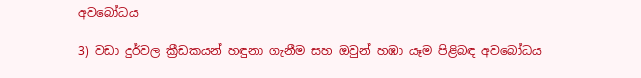අවබෝධය

3) වඩා දුර්වල ක්‍රීඩකයන් හඳුනා ගැනීම සහ ඔවුන් හඹා යෑම පිළිබඳ අවබෝධය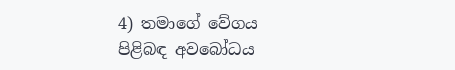4) තමාගේ වේගය පිළිබඳ අවබෝධය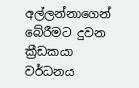අල්ලන්නාගෙන් බේරීමට දුවන ක්‍රීඩකයා වර්ධනය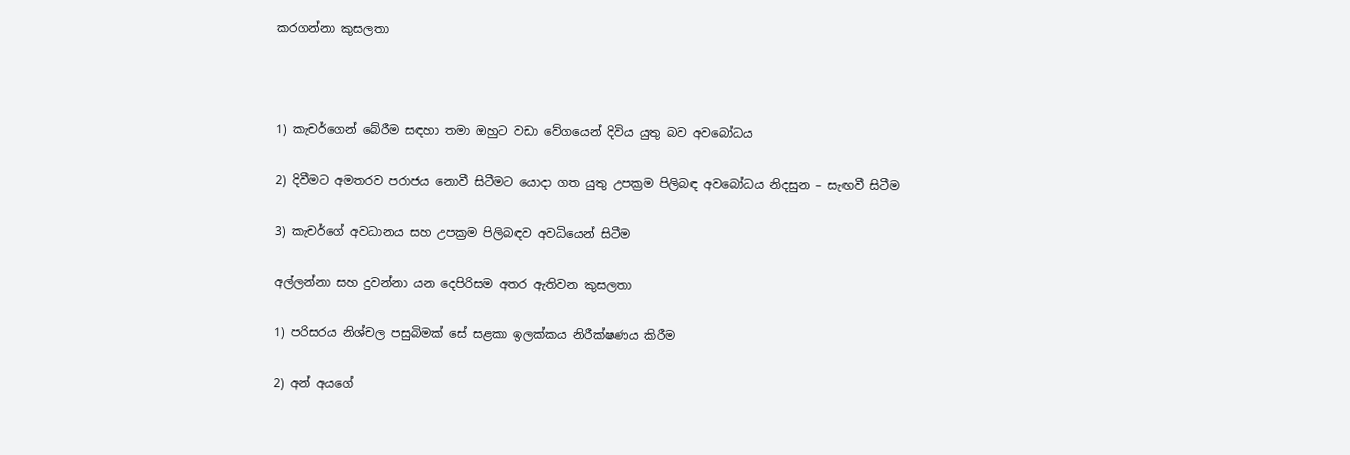කරගන්නා කුසලතා



1) කැචර්ගෙන් බේරීම සඳහා තමා ඔහුට වඩා වේගයෙන් දිවිය යුතු බව අවබෝධය

2) දිවීමට අමතරව පරාජය නොවී සිටීමට යොදා ගත යුතු උපක්‍රම පිලිබඳ අවබෝධය නිදසුන – සැඟවී සිටීම

3) කැචර්ගේ අවධානය සහ උපක්‍රම පිලිබඳව අවධියෙන් සිටීම

අල්ලන්නා සහ දුවන්නා යන දෙපිරිසම අතර ඇතිවන කුසලතා

1) පරිසරය නිශ්චල පසුබිමක් සේ සළකා ඉලක්කය නිරීක්ෂණය කිරීම

2) අන් අයගේ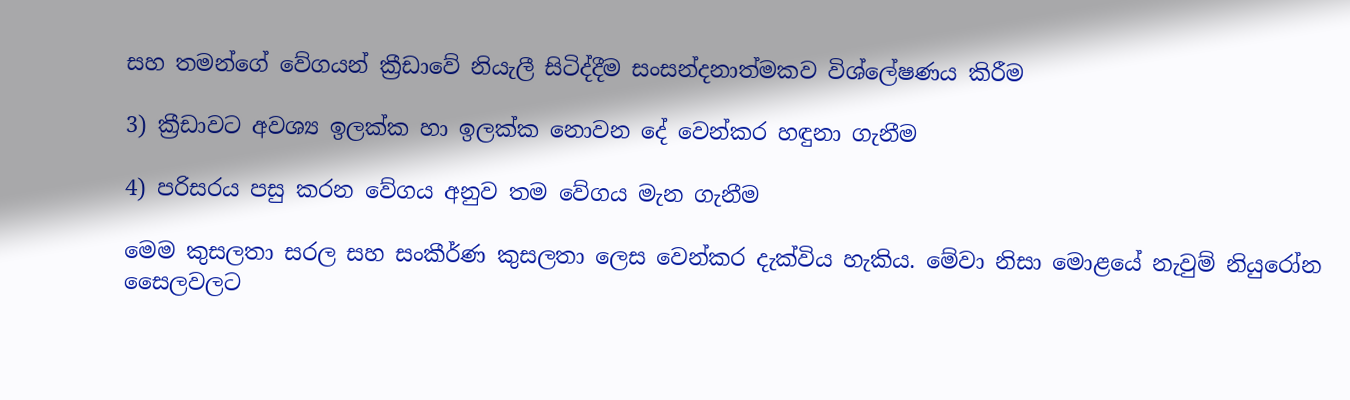සහ තමන්ගේ වේගයන් ක්‍රීඩාවේ නියැලී සිටිද්දීම සංසන්දනාත්මකව විශ්ලේෂණය කිරීම

3) ක්‍රීඩාවට අවශ්‍ය ඉලක්ක හා ඉලක්ක නොවන දේ වෙන්කර හඳුනා ගැනීම

4) පරිසරය පසු කරන වේගය අනුව තම වේගය මැන ගැනීම

මෙම කුසලතා සරල සහ සංකීර්ණ කුසලතා ලෙස වෙන්කර දැක්විය හැකිය. මේවා නිසා මොළයේ නැවුම් නියුරෝන සෛලවලට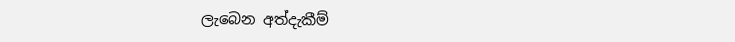ලැබෙන අත්දැකීම්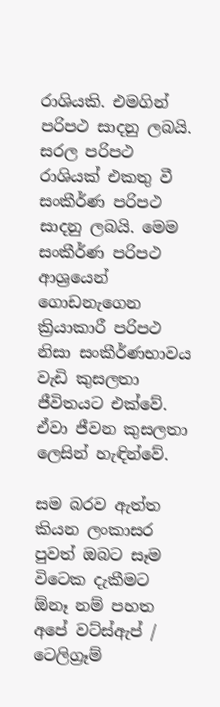රාශියකි. එමගින් පරිපථ සාදනු ලබයි. සරල පරිපථ රාශියක් එකතු වී සංකීර්ණ පරිපථ සාදනු ලබයි. මෙම සංකීර්ණ පරිපථ ආශ්‍රයෙන් ගොඩනැගෙන ක්‍රියාකාරී පරිපථ නිසා සංකීර්ණභාවය වැඩි කුසලතා ජීවිතයට එක්වේ. ඒවා ජීවන කුසලතා ලෙසින් හැඳින්වේ.

සම බරව ඇත්ත කියන ලංකාසර පුවත් ඔබට සෑම විටෙක දැකීමට ඕනෑ නම් පහත අපේ වට්ස්ඇප් / ටෙලිග්‍රෑම්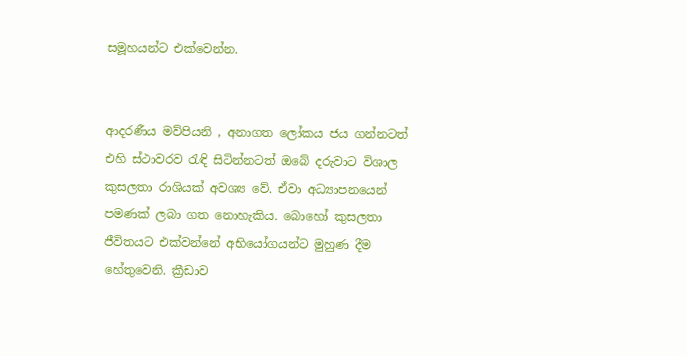සමූහයන්ට එක්වෙන්න.


ආදරණීය මව්පියනි , අනාගත ලෝකය ජය ගන්නටත් එහි ස්ථාවරව රැඳි සිටින්නටත් ඔබේ දරුවාට විශාල කුසලතා රාශියක් අවශ්‍ය වේ. ඒවා අධ්‍යාපනයෙන් පමණක් ලබා ගත නොහැකිය. බොහෝ කුසලතා ජීවිතයට එක්වන්නේ අභියෝගයන්ට මුහුණ දීම හේතුවෙනි. ක්‍රීඩාව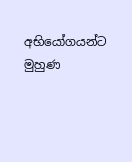අභියෝගයන්ට මුහුණ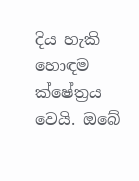දිය හැකි හොඳම ක්ෂේත්‍රය වෙයි. ඔබේ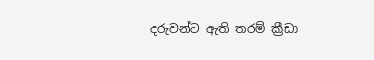දරුවන්ට ඇති තරම් ක්‍රීඩා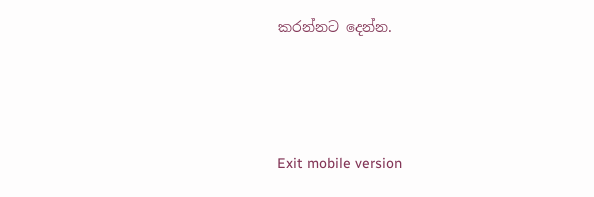කරන්නට දෙන්න.





Exit mobile version